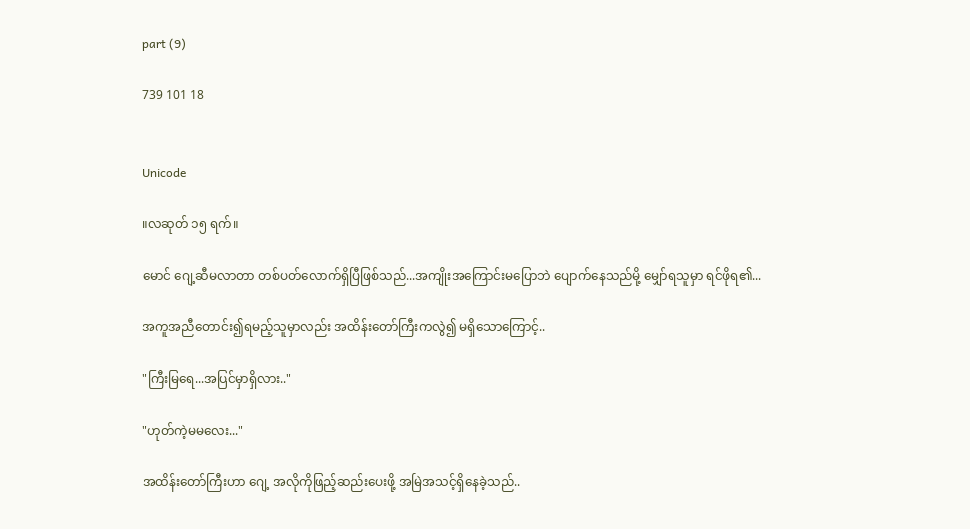part (9)

739 101 18


Unicode

။လဆုတ် ၁၅ ရက်။

မောင် ဂျေ့ဆီမလာတာ တစ်ပတ်လောက်ရှိပြီဖြစ်သည်...အကျိုးအကြောင်းမပြောဘဲ ပျောက်နေသည်မို့ မျှော်ရသူမှာ ရင်ဖိုရ၏...

အကူအညီတောင်း၍ရမည့်သူမှာလည်း အထိန်းတော်ကြီးကလွဲ၍ မရှိသောကြောင့်..

"ကြီးမြရေ...အပြင်မှာရှိလား.."

"ဟုတ်ကဲ့မမလေး..."

အထိန်းတော်ကြီးဟာ ဂျေ့ အလိုကိုဖြည့်ဆည်းပေးဖို့ အမြဲအသင့်ရှိနေခဲ့သည်..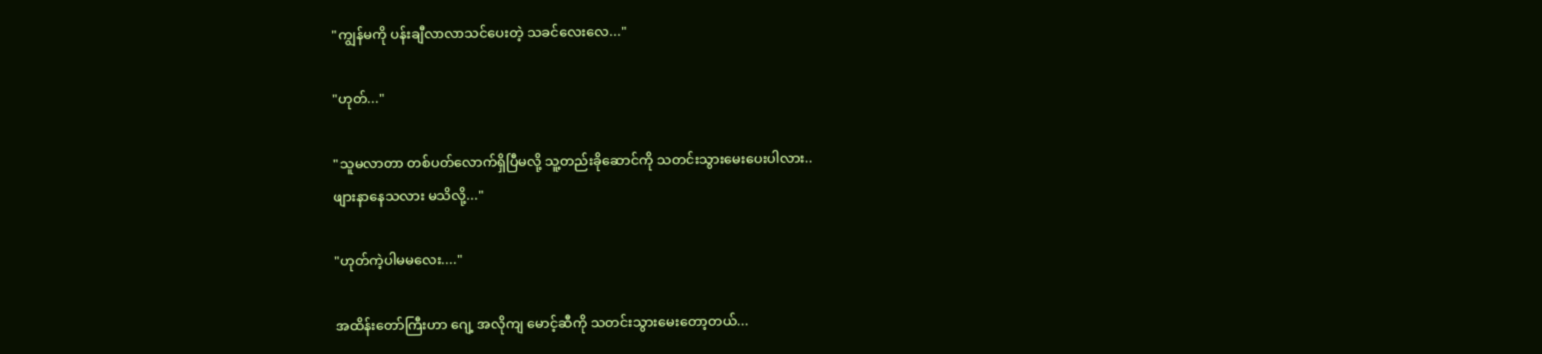"ကျွန်မကို ပန်းချီလာလာသင်ပေးတဲ့ သခင်လေးလေ..."

"ဟုတ်..."

"သူမလာတာ တစ်ပတ်လောက်ရှိပြီမလို့ သူ့တည်းခိုဆောင်ကို သတင်းသွား‌မေးပေးပါလား..
ဖျားနာနေသလား မသိလို့..."

"ဟုတ်ကဲ့ပါမမလေး...."

အထိန်းတော်ကြီးဟာ ဂျေ့ အလိုကျ မောင့်ဆီကို သတင်းသွားမေးတော့တယ်...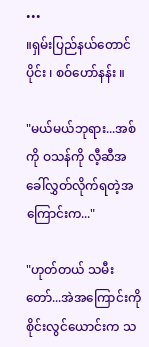•••
။ရှမ်းပြည်နယ်တောင်ပိုင်း ၊ စဝ်ဟော်နန်း ။

"မယ်မယ်ဘုရား...အစ်ကို ဝသန်ကို လီ့ဆီအခေါ်လွှတ်လိုက်ရတဲ့အကြောင်းက..."

"ဟုတ်တယ် သမီးတော်...အဲအကြောင်းကို စိုင်းလွင်ယောင်းက သ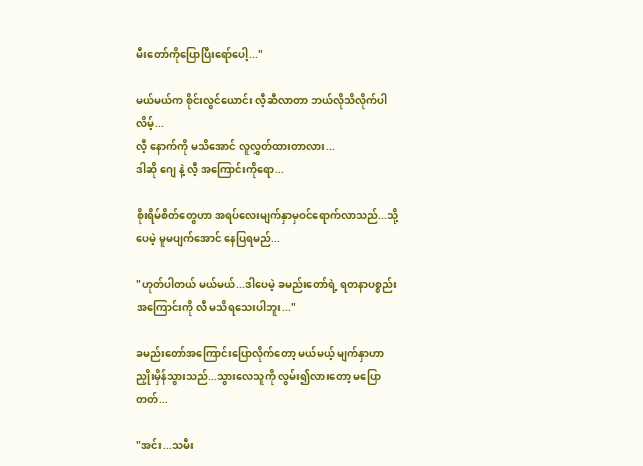မီးတော်ကိုပြောပြီးရော်ပေါ့..."

မယ်မယ်က စိုင်းလွင်ယောင်း လီ့ဆီလာတာ ဘယ်လိုသိလိုက်ပါလိမ့်...
လီ့ နောက်ကို မသိအောင် လူလွှတ်ထားတာလား...
ဒါဆို ဂျေ နဲ့ လီ့ အကြောင်းကိုရော...

စိုးရိမ်စိတ်တွေဟာ အရပ်လေးမျက်နှာမှဝင်ရောက်လာသည်...သို့ပေမဲ့ မူမပျက်အောင် နေပြရမည်...

"ဟုတ်ပါတယ် မယ်မယ်...ဒါပေမဲ့ ခမည်းတော်ရဲ့ ရတနာပစ္စည်းအကြောင်းကို လီ မသိရသေးပါဘူး..."

ခမည်းတော်အကြောင်းပြောလိုက်တော့ မယ်မယ့် မျက်နှာဟာ ညှိုးမှိန်သွားသည်...သွားလေသူကို လွမ်း၍လားတော့ မပြောတတ်...

"အင်း...သမီး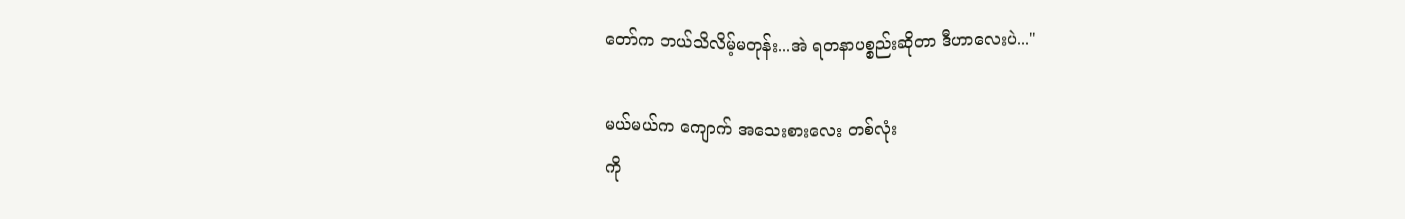တော်က ဘယ်သိလိမ့်မတုန်း...အဲ ရတနာပစ္စည်းဆိုတာ ဒီဟာလေးပဲ..."

မယ်မယ်က ကျောက် အသေးစားလေး တစ်လုံး
ကို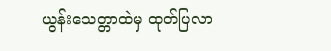ယွန်းသေတ္တာထဲမှ ထုတ်ပြလာ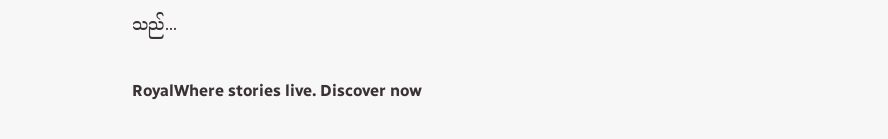သည်...

RoyalWhere stories live. Discover now